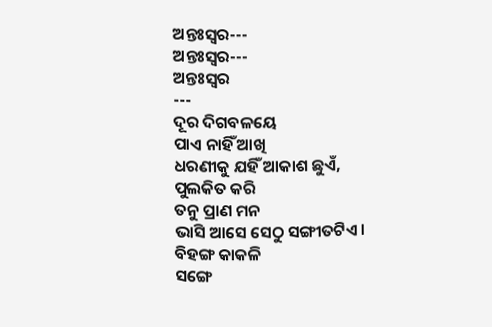ଅନ୍ତଃସ୍ଵର---
ଅନ୍ତଃସ୍ଵର---
ଅନ୍ତଃସ୍ଵର
---
ଦୂର ଦିଗବଳୟେ
ପାଏ ନାହିଁ ଆଖି
ଧରଣୀକୁ ଯହିଁ ଆକାଶ ଛୁଏଁ,
ପୁଲକିତ କରି
ତନୁ ପ୍ରାଣ ମନ
ଭାସି ଆସେ ସେଠୁ ସଙ୍ଗୀତଟିଏ।
ବିହଙ୍ଗ କାକଳି
ସଙ୍ଗେ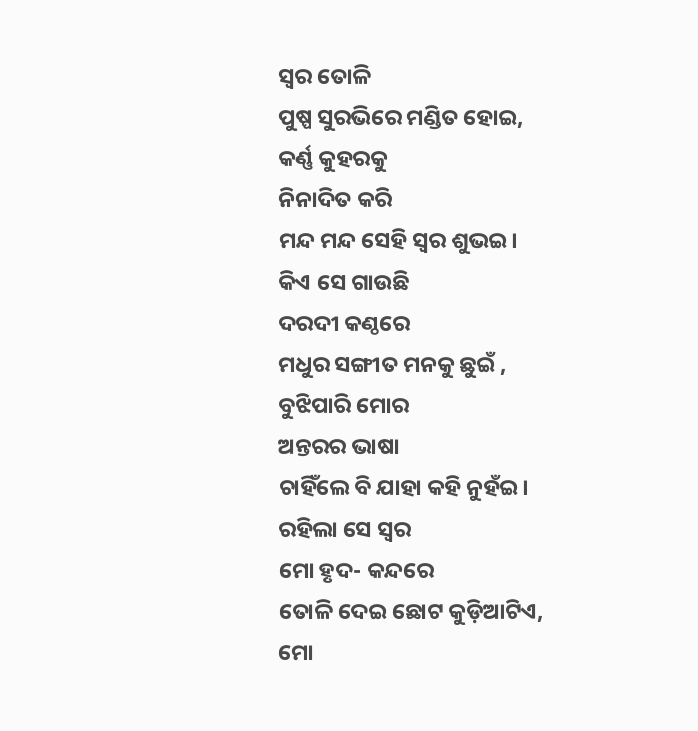ସ୍ଵର ତୋଳି
ପୁଷ୍ପ ସୁରଭିରେ ମଣ୍ଡିତ ହୋଇ,
କର୍ଣ୍ଣ କୁହରକୁ
ନିନାଦିତ କରି
ମନ୍ଦ ମନ୍ଦ ସେହି ସ୍ଵର ଶୁଭଇ।
କିଏ ସେ ଗାଉଛି
ଦରଦୀ କଣ୍ଠରେ
ମଧୁର ସଙ୍ଗୀତ ମନକୁ ଛୁଇଁ ,
ବୁଝିପାରି ମୋର
ଅନ୍ତରର ଭାଷା
ଚାହିଁଲେ ବି ଯାହା କହି ନୁହଁଇ।
ରହିଲା ସେ ସ୍ଵର
ମୋ ହୃଦ- କନ୍ଦରେ
ତୋଳି ଦେଇ ଛୋଟ କୁଡ଼ିଆଟିଏ,
ମୋ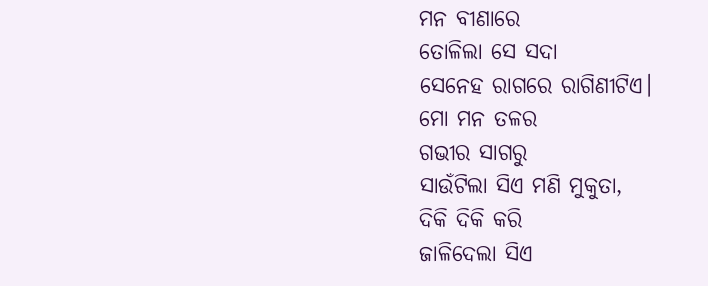ମନ ବୀଣାରେ
ତୋଳିଲା ସେ ସଦା
ସେନେହ ରାଗରେ ରାଗିଣୀଟିଏ।
ମୋ ମନ ତଳର
ଗଭୀର ସାଗରୁ
ସାଉଁଟିଲା ସିଏ ମଣି ମୁକୁତା,
ଦିକି ଦିକି କରି
ଜାଳିଦେଲା ସିଏ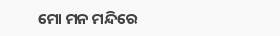ମୋ ମନ ମନ୍ଦିରେ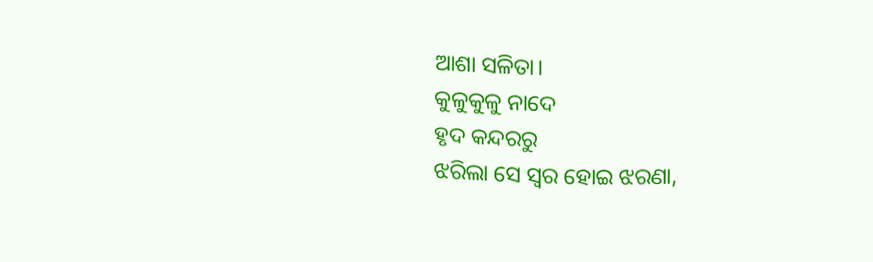ଆଶା ସଳିତା।
କୁଳୁକୁଳୁ ନାଦେ
ହୃଦ କନ୍ଦରରୁ
ଝରିଲା ସେ ସ୍ଵର ହୋଇ ଝରଣା,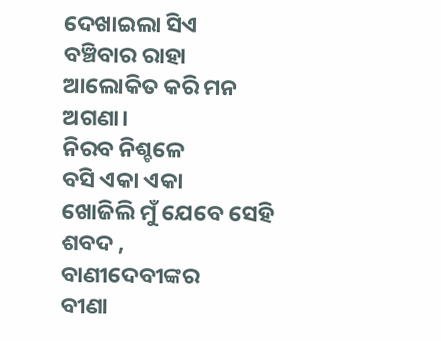ଦେଖାଇଲା ସିଏ
ବଞ୍ଚିବାର ରାହା
ଆଲୋକିତ କରି ମନ ଅଗଣା।
ନିରବ ନିଶ୍ଚଳେ
ବସି ଏକା ଏକା
ଖୋଜିଲି ମୁଁ ଯେବେ ସେହି ଶବଦ ,
ବାଣୀଦେବୀଙ୍କର
ବୀଣା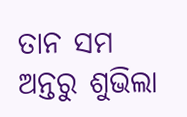ତାନ ସମ
ଅନ୍ତରୁ ଶୁଭିଲା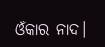ଓଁକାର ନାଦ।